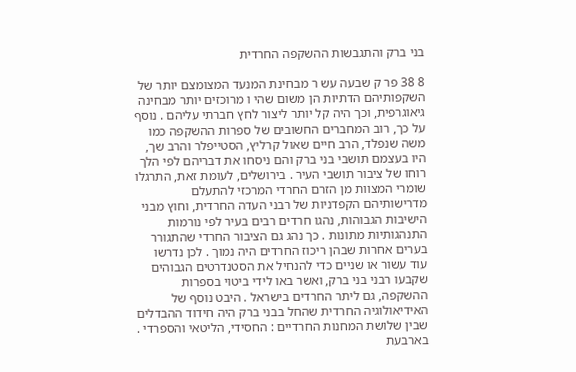בני ברק והתגבשות ההשקפה החרדית

8 38 פר ק שבעה עש ר מבחינת המנעד המצומצם יותר של השקפותיהם הדתיות הן משום שהי ו מרוכזים יותר מבחינה גיאוגרפית, וכך היה קל יותר ליצור לחץ חברתי עליהם . נוסף על כך, רוב המחברים החשובים של ספרות ההשקפה כמו משה שנפלד, הרב חיים שאול קרליץ, הסטייפלר והרב שך, היו בעצמם תושבי בני ברק והם ניסחו את דבריהם לפי הלך רוחו של ציבור תושבי העיר . בירושלים, לעומת זאת, התרגלו שומרי המצוות מן הזרם החרדי המרכזי להתעלם מדרישותיהם הקפדניות של רבני העדה החרדית, וחוץ מבני הישיבות הגבוהות, נהגו חרדים רבים בעיר לפי נורמות התנהגותיות מתונות . כך נהג גם הציבור החרדי שהתגורר בערים אחרות שבהן ריכוז החרדים היה נמוך . לכן נדרשו עוד עשור או שניים כדי להנחיל את הסטנדרטים הגבוהים שקבעו רבני בני ברק, ואשר באו לידי ביטוי בספרות ההשקפה, גם ליתר החרדים בישראל . היבט נוסף של האידיאולוגיה החרדית שהחל בבני ברק היה חידוד ההבדלים שבין שלושת המחנות החרדיים : החסידי, הליטאי והספרדי . בארבעת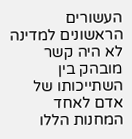העשורים הראשונים למדינה לא היה קשר מובהק בין השתייכותו של אדם לאחד המחנות הללו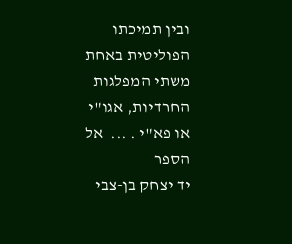ובין תמיכתו הפוליטית באחת משתי המפלגות החרדיות, אגו"י או פא"י . ...  אל הספר
יד יצחק בן-צבי